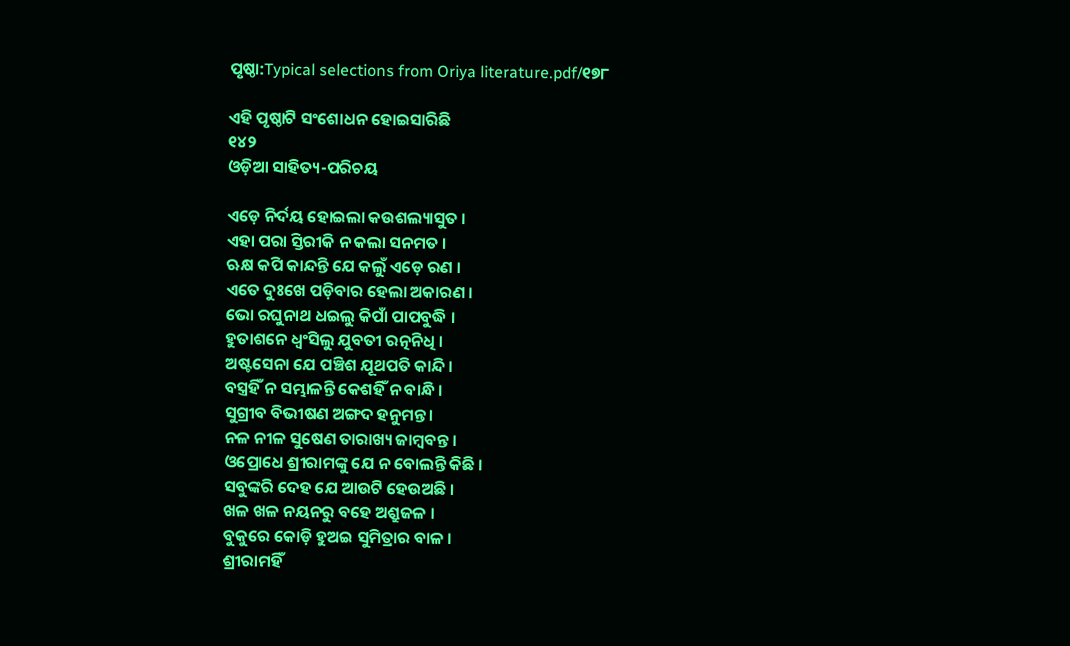ପୃଷ୍ଠା:Typical selections from Oriya literature.pdf/୧୭୮

ଏହି ପୃଷ୍ଠାଟି ସଂଶୋଧନ ହୋଇସାରିଛି
୧୪୨
ଓଡ଼ିଆ ସାହିତ୍ୟ-ପରିଚୟ

ଏଡ଼େ ନିର୍ଦୟ ହୋଇଲା କଉଶଲ୍ୟାସୁତ ।
ଏହା ପରା ସ୍ତିରୀକି ନ କଲା ସନମତ ।
ଋକ୍ଷ କପି କାନ୍ଦନ୍ତି ଯେ କଲୁଁ ଏଡ଼େ ରଣ ।
ଏତେ ଦୁଃଖେ ପଡ଼ିବାର ହେଲା ଅକାରଣ ।
ଭୋ ରଘୁନାଥ ଧଇଲୁ କିପାଁ ପାପବୁଦ୍ଧି ।
ହୁତାଶନେ ଧ୍ୱଂସିଲୁ ଯୁବତୀ ରତ୍ନନିଧି ।
ଅଷ୍ଟସେନା ଯେ ପଞ୍ଚିଶ ଯୂଥପତି କାନ୍ଦି ।
ବସ୍ତ୍ରହିଁ ନ ସମ୍ଭାଳନ୍ତି କେଶ‌ହିଁ ନ ବାନ୍ଧି ।
ସୁଗ୍ରୀବ ବିଭୀଷଣ ଅଙ୍ଗଦ ହ‌ନୁମନ୍ତ ।
ନଳ ନୀଳ ସୁଷେଣ ତାରାଖ୍ୟ ଜାମ୍ବବନ୍ତ ।
ଓପ୍ରୋଧେ ଶ୍ରୀରାମଙ୍କୁ ଯେ ନ ବୋଲନ୍ତି କିଛି ।
ସବୁଙ୍କରି ଦେହ ଯେ ଆଉଟି ହେଉଅଛି ।
ଖଳ ଖଳ ନୟନରୁ ବ‌ହେ ଅଶ୍ରୁଜଳ ।
ବୁକୁରେ କୋଡ଼ି ହୁଅଇ ସୁମିତ୍ରାର ବାଳ ।
ଶ୍ରୀରାମହିଁ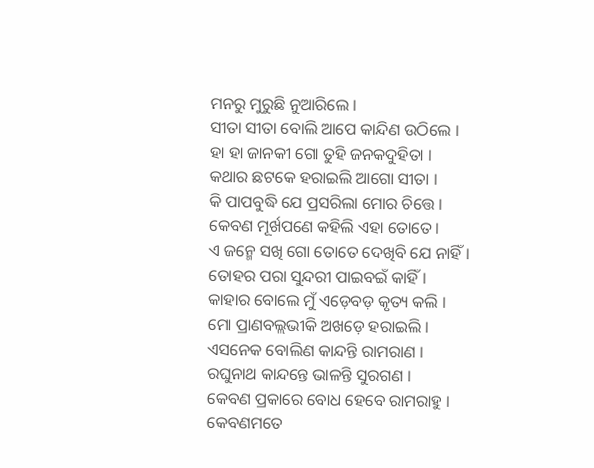ମନରୁ ମୁରୁଛି ନୁଆରିଲେ ।
ସୀତା ସୀତା ବୋଲି ଆପେ କାନ୍ଦିଣ ଉଠିଲେ ।
ହା ହା ଜାନ‌କୀ ଗୋ ତୁହି ଜନ‌କଦୁହିତା ।
କଥାର ଛଟକେ ହରାଇଲି ଆଗୋ ସୀତା ।
କି ପାପବୁଦ୍ଧି ଯେ ପ୍ରସରିଲା ମୋର ଚିତ୍ତେ ।
କେବଣ ମୂର୍ଖପଣେ କ‌ହିଲି ଏହା ତୋତେ ।
ଏ ଜନ୍ମେ ସ‌ଖି ଗୋ ତୋତେ ଦେଖିବି ଯେ ନାହିଁ ।
ତୋହର ପରା ସୁନ୍ଦରୀ ପାଇବଇଁ କାହିଁ ।
କାହାର ବୋଲେ ମୁଁ ଏଡ଼େବଡ଼ କୃତ୍ୟ କଲି ।
ମୋ ପ୍ରାଣବଲ୍ଲଭୀକି ଅଖଡ଼େ ହରାଇଲି ।
ଏସନେକ ବୋଲିଣ କାନ୍ଦନ୍ତି ରାମରାଣ ।
ରଘୁନାଥ କାନ୍ଦନ୍ତେ ଭାଳନ୍ତି ସୁରଗଣ ।
କେବଣ ପ୍ରକାରେ ବୋଧ ହେବେ ରାମରାହୁ ।
କେବଣମତେ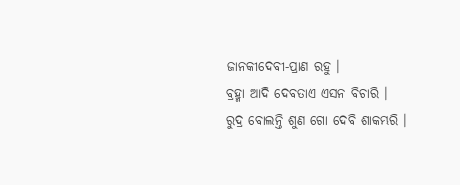ଜାନ‌କୀଦେବୀ-ପ୍ରାଣ ରହୁ ।
ବ୍ରହ୍ମା ଆଦି ଦେବତାଏ ଏସନ ବିଚାରି ।
ରୁଦ୍ର ବୋଲନ୍ତି ଶୁଣ ଗୋ ଦେବି ଶାକମ୍ଭରି ।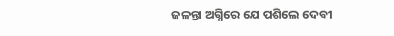ଜଳନ୍ତା ଅଗ୍ନିରେ ଯେ ପଶିଲେ ଦେବୀ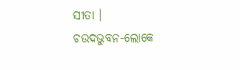ସୀତା ।
ଚଉଦଭୁବନ-ଲୋକେ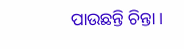ପାଉଛନ୍ତି ଚିନ୍ତା ।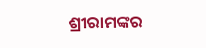ଶ୍ରୀରାମଙ୍କର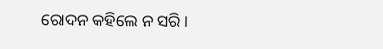ରୋଦନ କ‌ହିଲେ ନ ସରି ।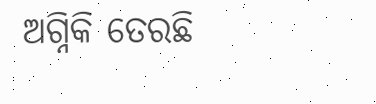ଅଗ୍ନିକି ତେରଛି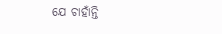ଯେ ଚାହାଁନ୍ତି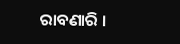ରାବଣାରି ।